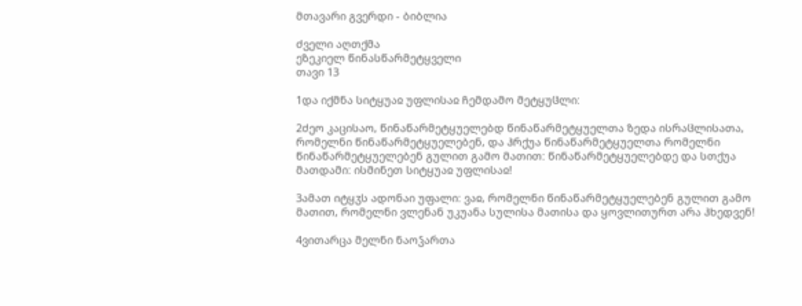მთავარი გვერდი - ბიბლია

ძველი აღთქმა
ეზეკიელ წინასწარმეტყველი
თავი 13

1და იქმნა სიტყუაჲ უფლისაჲ ჩემდამო მეტყუჱლი:

2ძეო კაცისაო, წინაწარმეტყუელებდ წინაწარმეტყუელთა ზედა ისრაჱლისათა, რომელნი წინაწარმეტყუელებენ, და ჰრქუა წინაწარმეტყუელთა რომელნი წინაწარმეტყუელებენ გულით გამო მათით: წინაწარმეტყუელებდე და სთქუა მათდამი: ისმინეთ სიტყუაჲ უფლისაჲ!

3ამათ იტყჳს ადონაი უფალი: ვაჲ, რომელნი წინაწარმეტყუელებენ გულით გამო მათით, რომელნი ვლენან უკუანა სულისა მათისა და ყოვლითურთ არა ჰხედვენ!

4ვითარცა მელნი ნაოჴართა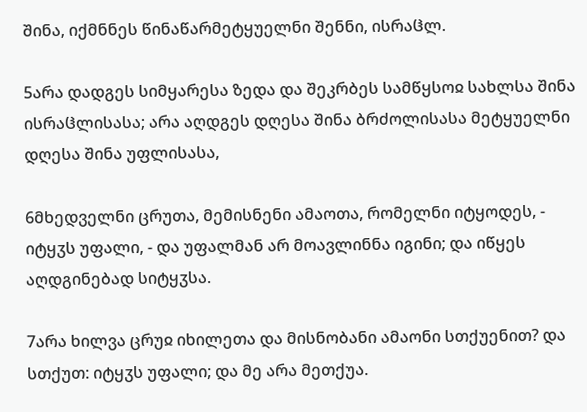შინა, იქმნნეს წინაწარმეტყუელნი შენნი, ისრაჱლ.

5არა დადგეს სიმყარესა ზედა და შეკრბეს სამწყსოჲ სახლსა შინა ისრაჱლისასა; არა აღდგეს დღესა შინა ბრძოლისასა მეტყუელნი დღესა შინა უფლისასა,

6მხედველნი ცრუთა, მემისნენი ამაოთა, რომელნი იტყოდეს, - იტყჳს უფალი, - და უფალმან არ მოავლინნა იგინი; და იწყეს აღდგინებად სიტყჳსა.

7არა ხილვა ცრუჲ იხილეთა და მისნობანი ამაონი სთქუენით? და სთქუთ: იტყჳს უფალი; და მე არა მეთქუა.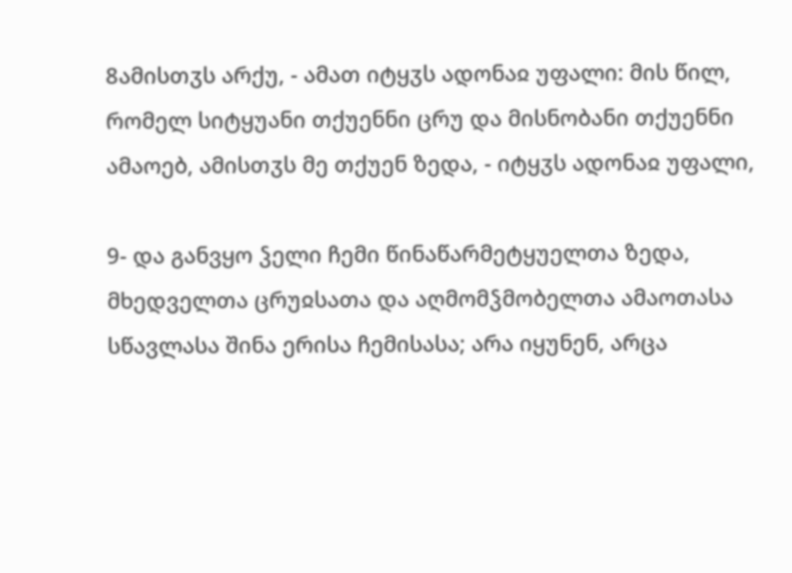8ამისთჳს არქუ, - ამათ იტყჳს ადონაჲ უფალი: მის წილ, რომელ სიტყუანი თქუენნი ცრუ და მისნობანი თქუენნი ამაოებ, ამისთჳს მე თქუენ ზედა, - იტყჳს ადონაჲ უფალი,

9- და განვყო ჴელი ჩემი წინაწარმეტყუელთა ზედა, მხედველთა ცრუჲსათა და აღმომჴმობელთა ამაოთასა სწავლასა შინა ერისა ჩემისასა; არა იყუნენ, არცა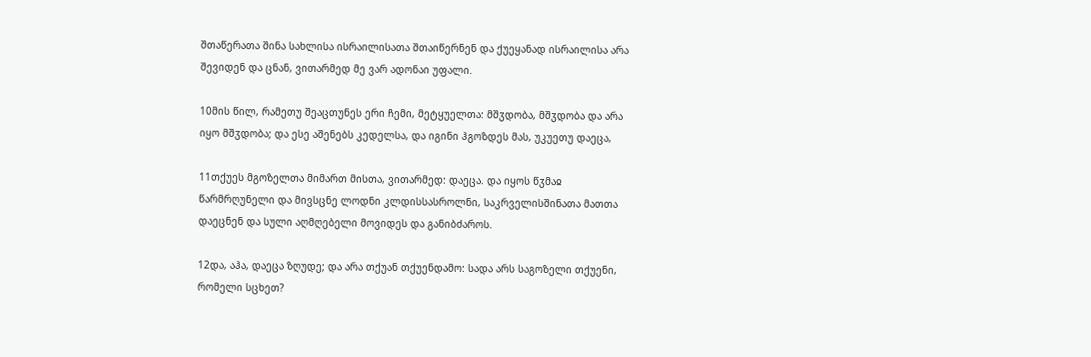შთაწერათა შინა სახლისა ისრაილისათა შთაიწერნენ და ქუეყანად ისრაილისა არა შევიდენ და ცნან, ვითარმედ მე ვარ ადონაი უფალი.

10მის წილ, რამეთუ შეაცთუნეს ერი ჩემი, მეტყუელთა: მშჳდობა, მშჳდობა და არა იყო მშჳდობა; და ესე აშენებს კედელსა, და იგინი ჰგოზდეს მას, უკუეთუ დაეცა,

11თქუეს მგოზელთა მიმართ მისთა, ვითარმედ: დაეცა. და იყოს წჳმაჲ წარმრღუნელი და მივსცნე ლოდნი კლდისსასროლნი, საკრველისშინათა მათთა დაეცნენ და სული აღმღებელი მოვიდეს და განიბძაროს.

12და, აჰა, დაეცა ზღუდე; და არა თქუან თქუენდამო: სადა არს საგოზელი თქუენი, რომელი სცხეთ?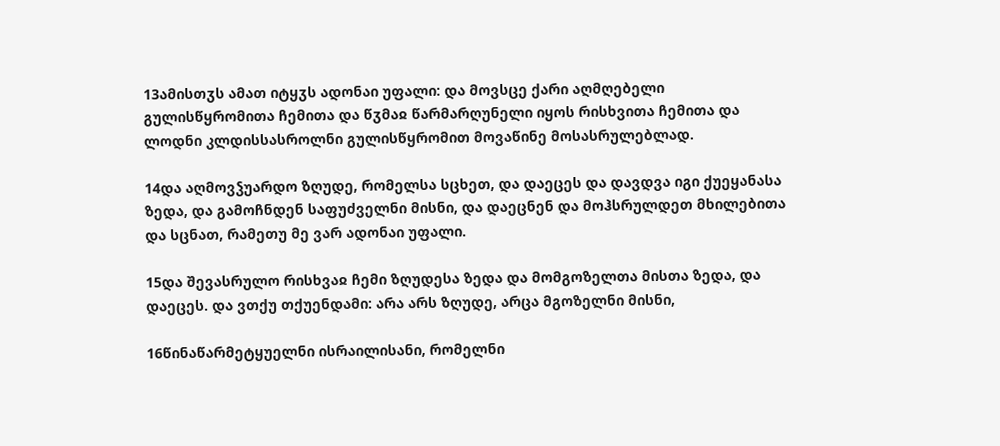13ამისთჳს ამათ იტყჳს ადონაი უფალი: და მოვსცე ქარი აღმღებელი გულისწყრომითა ჩემითა და წჳმაჲ წარმარღუნელი იყოს რისხვითა ჩემითა და ლოდნი კლდისსასროლნი გულისწყრომით მოვაწინე მოსასრულებლად.

14და აღმოვჴუარდო ზღუდე, რომელსა სცხეთ, და დაეცეს და დავდვა იგი ქუეყანასა ზედა, და გამოჩნდენ საფუძველნი მისნი, და დაეცნენ და მოჰსრულდეთ მხილებითა და სცნათ, რამეთუ მე ვარ ადონაი უფალი.

15და შევასრულო რისხვაჲ ჩემი ზღუდესა ზედა და მომგოზელთა მისთა ზედა, და დაეცეს. და ვთქუ თქუენდამი: არა არს ზღუდე, არცა მგოზელნი მისნი,

16წინაწარმეტყუელნი ისრაილისანი, რომელნი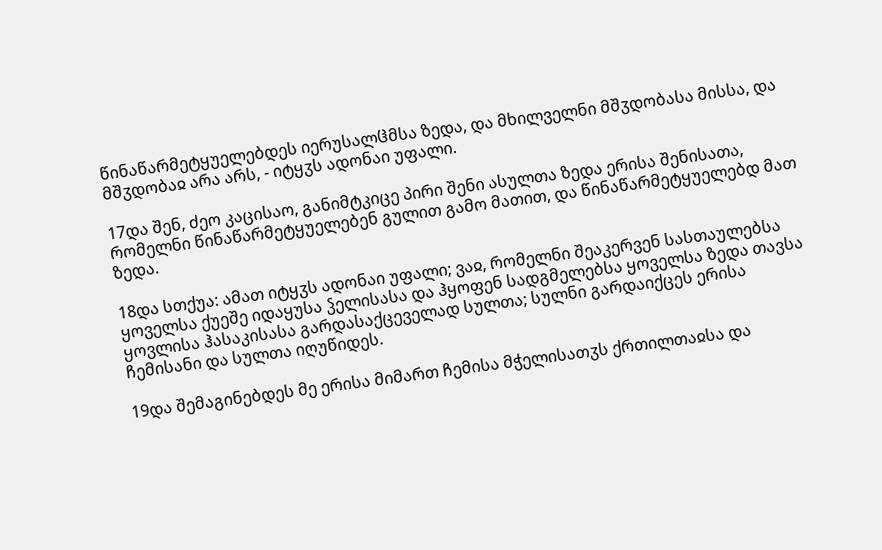წინაწარმეტყუელებდეს იერუსალჱმსა ზედა, და მხილველნი მშჳდობასა მისსა, და მშჳდობაჲ არა არს, - იტყჳს ადონაი უფალი.

17და შენ, ძეო კაცისაო, განიმტკიცე პირი შენი ასულთა ზედა ერისა შენისათა, რომელნი წინაწარმეტყუელებენ გულით გამო მათით, და წინაწარმეტყუელებდ მათ ზედა.

18და სთქუა: ამათ იტყჳს ადონაი უფალი; ვაჲ, რომელნი შეაკერვენ სასთაულებსა ყოველსა ქუეშე იდაყუსა ჴელისასა და ჰყოფენ სადგმელებსა ყოველსა ზედა თავსა ყოვლისა ჰასაკისასა გარდასაქცეველად სულთა; სულნი გარდაიქცეს ერისა ჩემისანი და სულთა იღუწიდეს.

19და შემაგინებდეს მე ერისა მიმართ ჩემისა მჭელისათჳს ქრთილთაჲსა და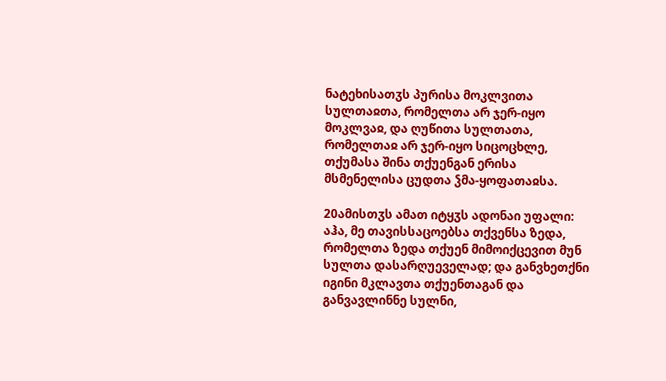ნატეხისათჳს პურისა მოკლვითა სულთაჲთა, რომელთა არ ჯერ-იყო მოკლვაჲ, და ღუწითა სულთათა, რომელთაჲ არ ჯერ-იყო სიცოცხლე, თქუმასა შინა თქუენგან ერისა მსმენელისა ცუდთა ჴმა-ყოფათაჲსა.

20ამისთჳს ამათ იტყჳს ადონაი უფალი: აჰა, მე თავისსაცოებსა თქვენსა ზედა, რომელთა ზედა თქუენ მიმოიქცევით მუნ სულთა დასარღუეველად; და განვხეთქნი იგინი მკლავთა თქუენთაგან და განვავლინნე სულნი,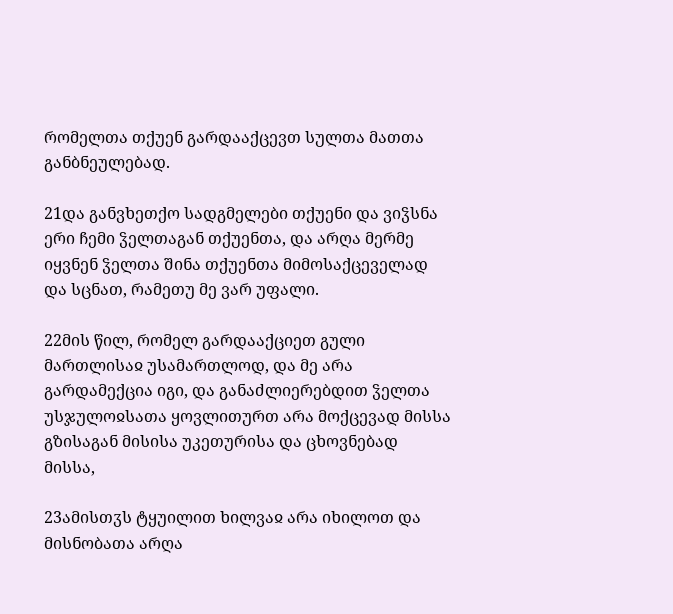რომელთა თქუენ გარდააქცევთ სულთა მათთა განბნეულებად.

21და განვხეთქო სადგმელები თქუენი და ვიჴსნა ერი ჩემი ჴელთაგან თქუენთა, და არღა მერმე იყვნენ ჴელთა შინა თქუენთა მიმოსაქცეველად და სცნათ, რამეთუ მე ვარ უფალი.

22მის წილ, რომელ გარდააქციეთ გული მართლისაჲ უსამართლოდ, და მე არა გარდამექცია იგი, და განაძლიერებდით ჴელთა უსჯულოჲსათა ყოვლითურთ არა მოქცევად მისსა გზისაგან მისისა უკეთურისა და ცხოვნებად მისსა,

23ამისთჳს ტყუილით ხილვაჲ არა იხილოთ და მისნობათა არღა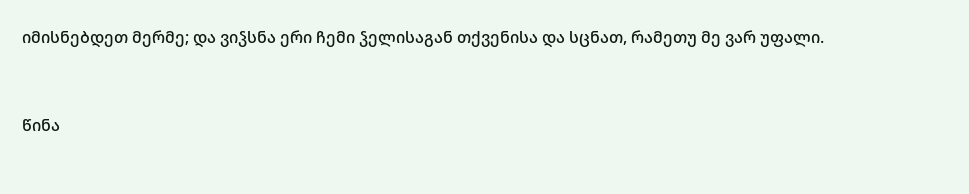იმისნებდეთ მერმე; და ვიჴსნა ერი ჩემი ჴელისაგან თქვენისა და სცნათ, რამეთუ მე ვარ უფალი.


წინა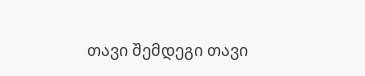თავი შემდეგი თავი